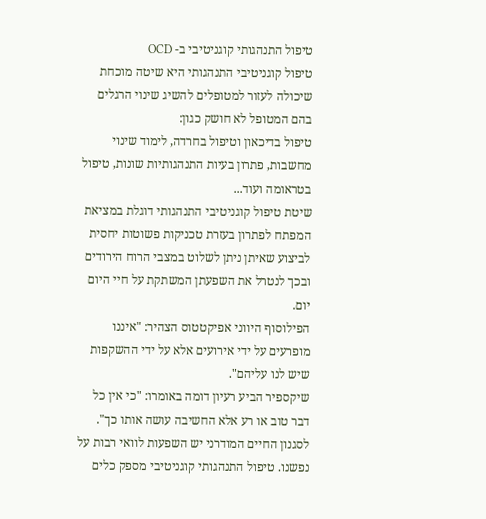טיפול התנהגותי קוגניטיבי ב- OCD
טיפול קוגניטיבי התנהגותי היא שיטה מוכחת שיכולה לעזור למטופלים להשיג שינוי הרגלים בהם המטופל לא חושק כגון:
טיפול בדיכאון וטיפול בחרדה, לימוד שינוי מחשבות, פתרון בעיות התנהגותיות שונות, טיפול בטראומה ועוד...
שיטת טיפול קוגניטיבי התנהגותי דוגלת במציאת המפתח לפתרון בעזרת טכניקות פשוטות יחסית לביצוע שאיתן ניתן לשלוט במצבי הרוח הירודים ובכך לנטרל את השפעתן המשתקת על חיי היום יום.
הפילוסוף היווני אפיקטטוס הצהיר: "איננו מופרעים על ידי אירועים אלא על ידי ההשקפות שיש לנו עליהם".
שיקספיר הביע רעיון דומה באומרו: "כי אין כל דבר טוב או רע אלא החשיבה עושה אותו כך".
לסגנון החיים המודרני יש השפעות לוואי רבות על נפשנו. טיפול התנהגותי קוגניטיבי מספק כלים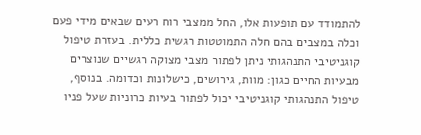להתמודד עם תופעות אלו, החל ממצבי רוח רעים שבאים מידי פעם וכלה במצבים בהם חלה התמוטטות רגשית כללית. בעזרת טיפול קוגניטיבי התנהגותי ניתן לפתור מצבי מצוקה רגשיים שנוצרים מבעיות החיים כגון: מוות, גירושים, כישלונות וכדומה. בנוסף, טיפול התנהגותי קוגניטיבי יכול לפתור בעיות כרוניות שעל פניו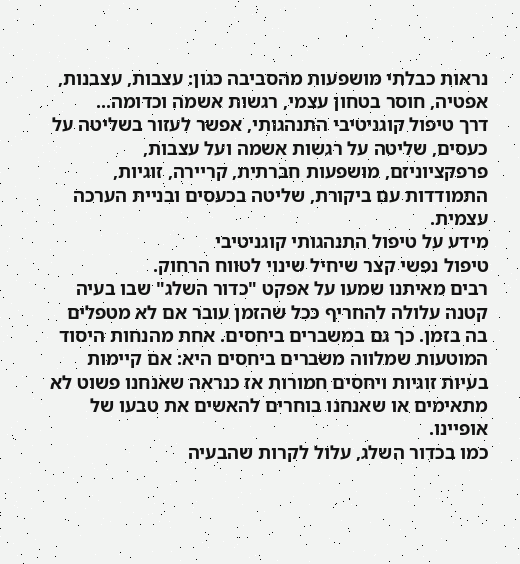נראות כבלתי מושפעות מהסביבה כגון: עצבות, עצבנות, אפטיה, חוסר בטחון עצמי, רגשות אשמה וכדומה...
דרך טיפול קוגניטיבי התנהגותי, אפשר לעזור בשליטה על כעסים, שליטה על רגשות אשמה ועל עצבות, פרפקציוניזם, מושפעות חברתית, קריירה, זוגיות, התמודדות עם ביקורת, שליטה בכעסים ובניית הערכה עצמית.
מידע על טיפול התנהגותי קוגניטיבי
טיפול נפשי קצר שיחיל שינוי לטווח הרחוק.
רבים מאיתנו שמעו על אפקט "כדור השלג" שבו בעיה קטנה עלולה להחריף ככל שהזמן עובר אם לא מטפלים בה בזמן. כך גם במשברים ביחסים. אחת מהנחות היסוד המוטעות שמלווה משברים ביחסים היא: אם קיימות בעיות זוגיות ויחסים חמורות אז כנראה שאנחנו פשוט לא מתאימים או שאנחנו בוחרים להאשים את טבעו של אופיינו.
כמו בכדור השלג, עלול לקרות שהבעיה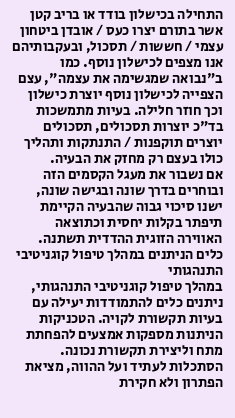התחילה בכישלון בודד או בריב קטן אשר בתורם יצרו כעס / אובדן ביטחון עצמי / חששות / תסכול, ובעקבותיהם אנו מצפים לכישלון נוסף. כמו ב"נבואה שמגשימה את עצמה", עצם הצפייה לכישלון נוסף יוצרת כישלון וכך חוזר חלילה. בעיות מתמשכות בד"כ יוצרות תסכולים, תסכולים יוצרים תוקפנות / התנתקות ותהליך כולו בעצם רק מחזק את הבעיה.
אם נשבור את מעגל הקסמים הזה ובוחרים בדרך שונה ובגישה שונה, ישנו סיכוי גבוה שהבעיה הקיימת תיפתר בקלות יחסית וכתוצאה האווירה הזוגית ההדדית תשתנה.
כלים הניתנים במהלך טיפול קוגניטיבי התנהגותי
במהלך טיפול קוגניטיבי התנהגותי, ניתנים כלים להתמודדות יעילה עם בעיות תקשורת לקויה. הטכניקות הניתנות מספקות אמצעים להפחתת מתח וליצירת תקשורת נכונה.
הסתכלות לעתיד ועל ההווה, מציאת הפתרון ולא חקירת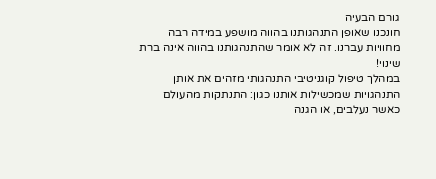גורם הבעיה
חונכנו שאופן התנהגותנו בהווה מושפע במידה רבה מחוויות עברנו. זה לא אומר שהתנהגותנו בהווה אינה ברת שינוי!
במהלך טיפול קוגניטיבי התנהגותי מזהים את אותן התנהגויות שמכשילות אותנו כגון: התנתקות מהעולם כאשר נעלבים, או הגנה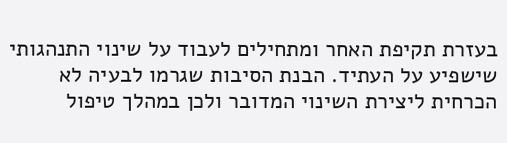בעזרת תקיפת האחר ומתחילים לעבוד על שינוי התנהגותי שישפיע על העתיד. הבנת הסיבות שגרמו לבעיה לא הכרחית ליצירת השינוי המדובר ולכן במהלך טיפול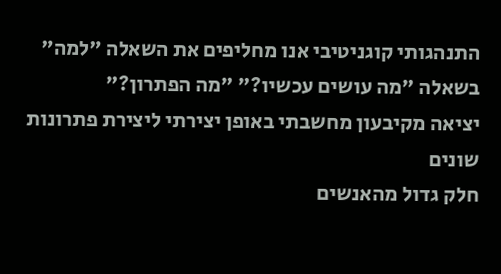התנהגותי קוגניטיבי אנו מחליפים את השאלה "למה" בשאלה "מה עושים עכשיו?" "מה הפתרון?"
יציאה מקיבעון מחשבתי באופן יצירתי ליצירת פתרונות שונים
חלק גדול מהאנשים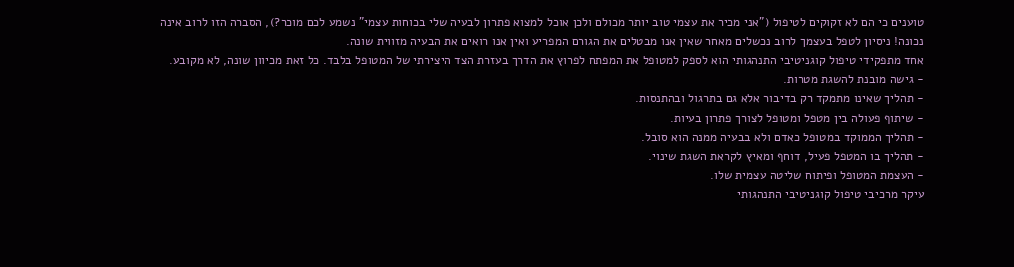טוענים כי הם לא זקוקים לטיפול ("אני מכיר את עצמי טוב יותר מכולם ולכן אוכל למצוא פתרון לבעיה שלי בכוחות עצמי" נשמע לכם מוכר?), הסברה הזו לרוב אינה נכונה! ניסיון לטפל בעצמך לרוב נכשלים מאחר שאין אנו מבטלים את הגורם המפריע ואין אנו רואים את הבעיה מזווית שונה.
אחד מתפקידי טיפול קוגניטיבי התנהגותי הוא לספק למטופל את המפתח לפרוץ את הדרך בעזרת הצד היצירתי של המטופל בלבד. כל זאת מכיוון שונה, לא מקובע.
- גישה מובנת להשגת מטרות.
- תהליך שאינו מתמקד רק בדיבור אלא גם בתרגול ובהתנסות.
- שיתוף פעולה בין מטפל ומטופל לצורך פתרון בעיות.
- תהליך הממוקד במטופל כאדם ולא בבעיה ממנה הוא סובל.
- תהליך בו המטפל פעיל, דוחף ומאיץ לקראת השגת שינוי.
- העצמת המטופל ופיתוח שליטה עצמית שלו.
עיקר מרכיבי טיפול קוגניטיבי התנהגותי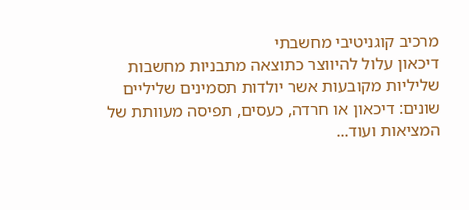מרכיב קוגניטיבי מחשבתי
דיכאון עלול להיווצר כתוצאה מתבניות מחשבות שליליות מקובעות אשר יולדות תסמינים שליליים שונים: דיכאון או חרדה, כעסים, תפיסה מעוותת של המציאות ועוד...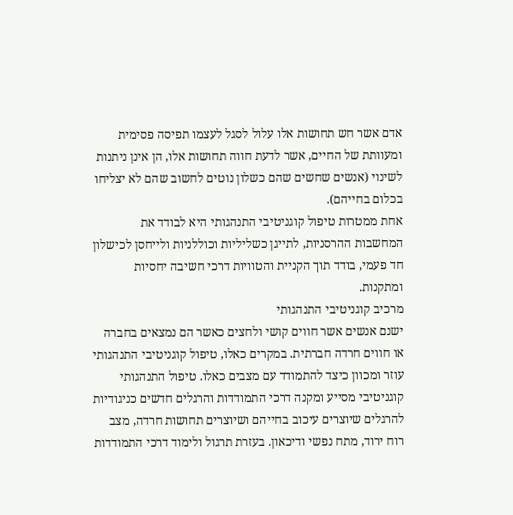אדם אשר חש תחושות אלו עלול לסגל לעצמו תפיסה פסימית ומעוותת של החיים, אשר לדעת חווה תחושות אלו, הן אינן ניתנות לשינוי (אנשים שחשים שהם כשלון נוטים לחשוב שהם לא יצליחו בכלום בחייהם).
אחת ממטרות טיפול קוגניטיבי התנהגותי היא לבודד את המחשבות ההרסניות, לתייגן כשליליות וכוללניות ולייחסן לכישלון חד פעמי, בודד תוך הקניית והטוויות דרכי חשיבה יחסיות ומתקנות.
מרכיב קוגניטיבי התנהגותי
ישנם אנשים אשר חווים קושי ולחצים כאשר הם נמצאים בחברה או חווים חרדה חברתית. במקרים כאלו, טיפול קוגניטיבי התנהגותי עוזר ומכוון כיצד להתמודד עם מצבים כאלו. טיפול התנהגותי קוגניטיבי מסייע ומקנה דרכי התמודדות והרגלים חדשים כניגודיות להרגלים שיוצרים עיכוב בחייהם ושיוצרים תחושות חרדה, מצב רוח ירוד, מתח נפשי ודיכאון. בעזרת תרגול ולימוד דרכי התמודדות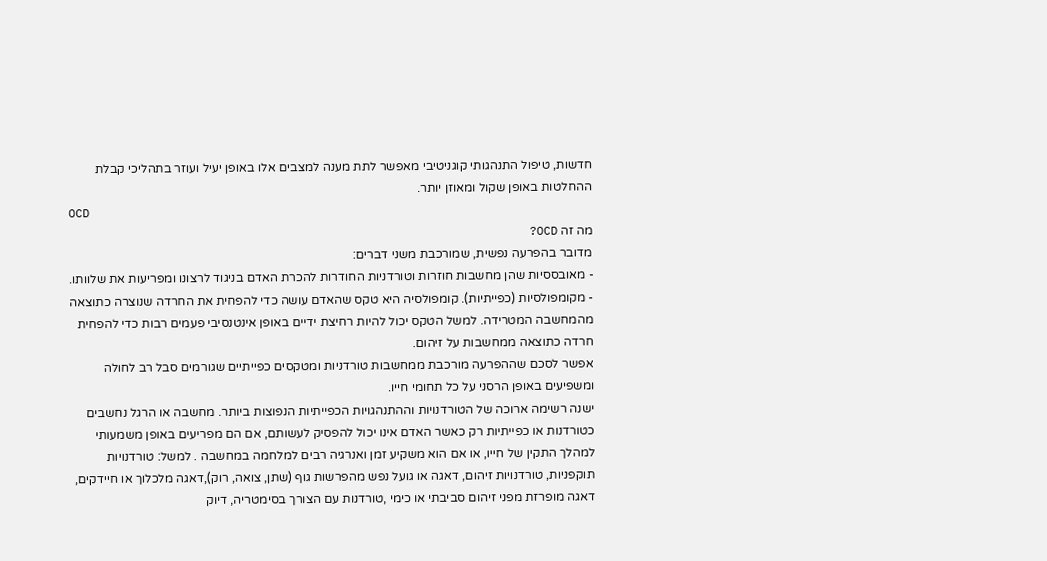חדשות, טיפול התנהגותי קוגניטיבי מאפשר לתת מענה למצבים אלו באופן יעיל ועוזר בתהליכי קבלת ההחלטות באופן שקול ומאוזן יותר.
OCD
מה זה OCD?
מדובר בהפרעה נפשית, שמורכבת משני דברים:
- מאובססיות שהן מחשבות חוזרות וטורדניות החודרות להכרת האדם בניגוד לרצונו ומפריעות את שלוותו.
- מקומפולסיות (כפייתיות). קומפולסיה היא טקס שהאדם עושה כדי להפחית את החרדה שנוצרה כתוצאה מהמחשבה המטרידה. למשל הטקס יכול להיות רחיצת ידיים באופן אינטנסיבי פעמים רבות כדי להפחית חרדה כתוצאה ממחשבות על זיהום.
אפשר לסכם שההפרעה מורכבת ממחשבות טורדניות ומטקסים כפייתיים שגורמים סבל רב לחולה ומשפיעים באופן הרסני על כל תחומי חייו.
ישנה רשימה ארוכה של הטורדנויות וההתנהגויות הכפייתיות הנפוצות ביותר. מחשבה או הרגל נחשבים כטורדנות או כפייתיות רק כאשר האדם אינו יכול להפסיק לעשותם, אם הם מפריעים באופן משמעותי למהלך התקין של חייו, או אם הוא משקיע זמן ואנרגיה רבים למלחמה במחשבה . למשל: טורדנויות תוקפניות, טורדנויות זיהום, דאגה או גועל נפש מהפרשות גוף (שתן, צואה, רוק),דאגה מלכלוך או חיידקים, דאגה מופרזת מפני זיהום סביבתי או כימי ,טורדנות עם הצורך בסימטריה, דיוק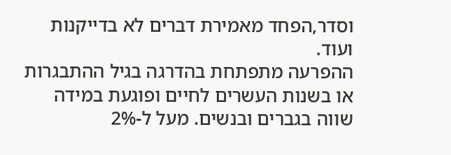וסדר,הפחד מאמירת דברים לא בדייקנות ועוד.
ההפרעה מתפתחת בהדרגה בגיל ההתבגרות או בשנות העשרים לחיים ופוגעת במידה שווה בגברים ובנשים. מעל ל-2%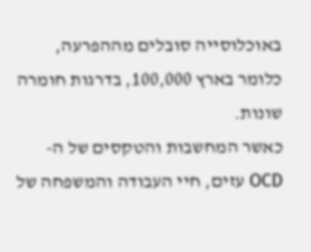באוכלוסייה סובלים מההפרעה, כלומר בארץ 100,000, בדרגות חומרה שונות.
כאשר המחשבות והטקסים של ה- OCD עזים, חיי העבודה והמשפחה של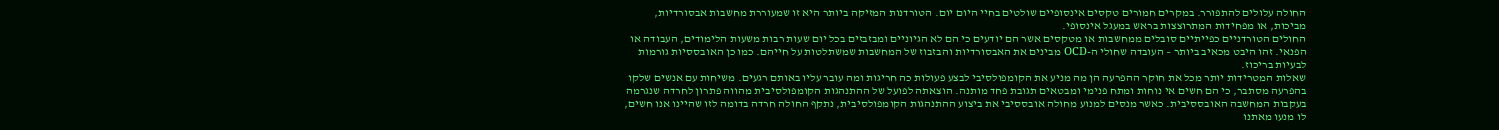החולה עלולים להתפורר. במקרים חמורים טקסים אינסופיים שולטים בחיי היום יום. הטורדנות המזיקה ביותר היא זו שמעוררת מחשבות אבסורדיות, מביכות, או מפחידות המתרוצצות בראש במעגל אינסופי.
החולים הטורדניים כפייתיים סובלים ממחשבות או מטקסים אשר הם יודעים כי הם לא הגיוניים ומבזבזים בכל יום שעות רבות משעות הלימודים, העבודה או הפנאי. זהו היבט מכאיב ביותר – העובדה שחולי ה-OCD מבינים את האבסורדיות והבזבוז של המחשבות שמשתלטות על חייהם. כמו כן האובססיות גורמות לבעיות בריכוז.
שאלות המטרידות יותר מכל את חוקר ההפרעה הן מה מניע את הקומפולסיבי לבצע פעולות כה חריגות ומה עובר עליו באותם רגעים. משיחות עם אנשים שלקו בהפרעה מסתבר, כי הם חשים אי נוחות ומתח פנימי ומבטאים תגובת פחד מותנה. הוצאתה לפועל של ההתנהגות הקומפולסיבית מהווה פתרון לחרדה שנגרמה בעקבות המחשבה האובססיבית. כאשר מנסים למנוע מחולה אובססיבי את ביצוע ההתנהגות הקומפולסיבית, נתקף החולה חרדה בדומה לזו שהיינו אנו חשים, לו מנעו מאתנו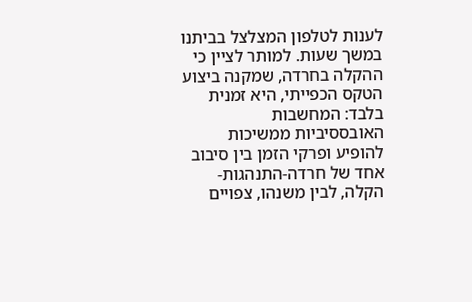לענות לטלפון המצלצל בביתנו במשך שעות. למותר לציין כי ההקלה בחרדה, שמקנה ביצוע הטקס הכפייתי, היא זמנית בלבד: המחשבות האובססיביות ממשיכות להופיע ופרקי הזמן בין סיבוב אחד של חרדה-התנהגות-הקלה, לבין משנהו, צפויים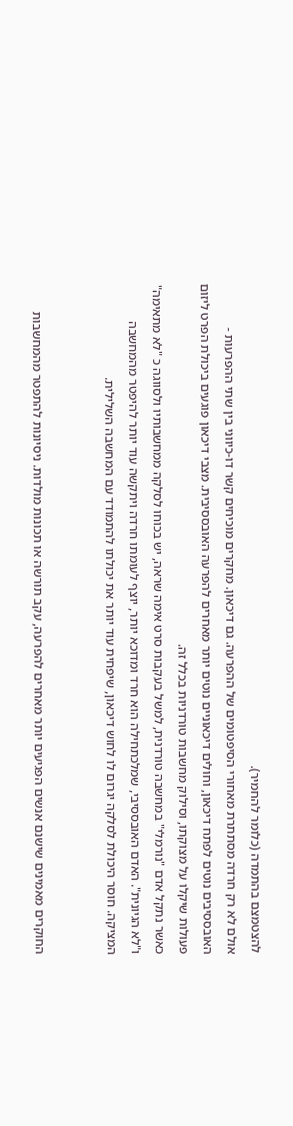להצטמצם בהתמדה (כלומר להחמיר).
אולם לא רק חרדה מסתתרת מאחורי הסיפטומים של ההפרעה. גם דיכאון. מחקרים מוכיחים קשר דו-כיווני בין שתי ההפרעות - האובססיבים נוטים לפתח דיכאון, וחולים דיכאוניים נוטים יותר מאחרים להפרעה האובססיבית. מצבי דיכאון פוגעים ביכולת הפרט ליזום פעולות שיקלו על מצוקתו, וסילוק מחשבות טורדניות בכלל זה.
כאשר נתקל אדם "נורמלי" במחשבה טורדנית, למשל בעקבות סרט אימה שראה, יש בכוחו לסלקה ממחשבותיו ולסווגה כ "לא מתאימה" ו"לא הגיונית". האדם האובססיבי, שמלכתחילה הוא חרד ומדוכא יותר, יוצף לעומתו חרדה ויתקשה עוד יותר להיפטר מהמחשבה המציקה. חוסר היכולת לסלקה יגרום לו לחוש דיכאון, שיפחית עוד יותר את יכולתו להתמודד עם המחשבה השלילית.


החוקרים מאמינים שישנם אנשים הפגיעים יותר מאחרים להפרעה, עקב תורשה או תכונות מולדות. ניסיונות להתפטר מהמחשבות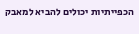הכפייתיות יכולים להביא למאבק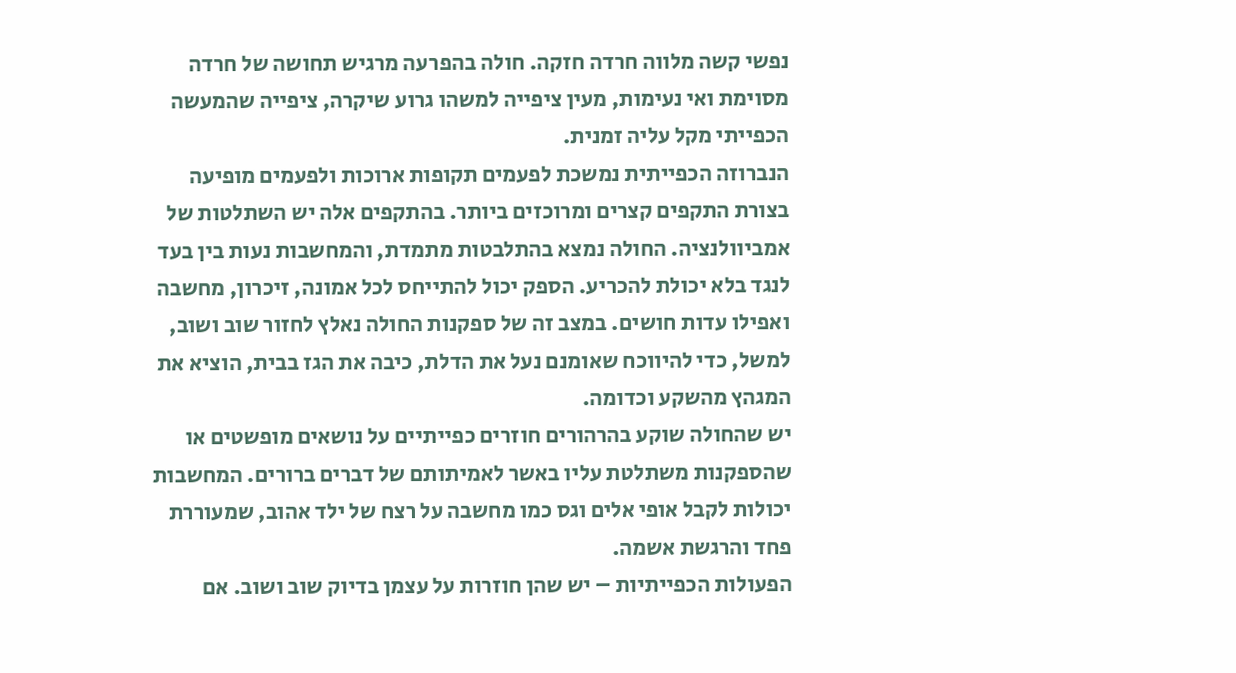נפשי קשה מלווה חרדה חזקה. חולה בהפרעה מרגיש תחושה של חרדה מסוימת ואי נעימות, מעין ציפייה למשהו גרוע שיקרה, ציפייה שהמעשה הכפייתי מקל עליה זמנית.
הנברוזה הכפייתית נמשכת לפעמים תקופות ארוכות ולפעמים מופיעה בצורת התקפים קצרים ומרוכזים ביותר. בהתקפים אלה יש השתלטות של אמביוולנציה. החולה נמצא בהתלבטות מתמדת, והמחשבות נעות בין בעד לנגד בלא יכולת להכריע. הספק יכול להתייחס לכל אמונה, זיכרון, מחשבה ואפילו עדות חושים. במצב זה של ספקנות החולה נאלץ לחזור שוב ושוב, למשל, כדי להיווכח שאומנם נעל את הדלת, כיבה את הגז בבית, הוציא את המגהץ מהשקע וכדומה.
יש שהחולה שוקע בהרהורים חוזרים כפייתיים על נושאים מופשטים או שהספקנות משתלטת עליו באשר לאמיתותם של דברים ברורים. המחשבות יכולות לקבל אופי אלים וגס כמו מחשבה על רצח של ילד אהוב, שמעוררת פחד והרגשת אשמה.
הפעולות הכפייתיות – יש שהן חוזרות על עצמן בדיוק שוב ושוב. אם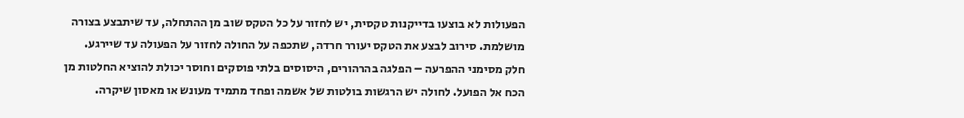הפעולות לא בוצעו בדייקנות טקסית, יש לחזור על כל הטקס שוב מן ההתחלה, עד שיתבצע בצורה מושלמת. סירוב לבצע את הטקס יעורר חרדה, שתכפה על החולה לחזור על הפעולה עד שיירגע.
חלק מסימני ההפרעה – הפלגה בהרהורים, היסוסים בלתי פוסקים וחוסר יכולת להוציא החלטות מן הכח אל הפועל. לחולה יש הרגשות בולטות של אשמה ופחד מתמיד מעונש או מאסון שיקרה.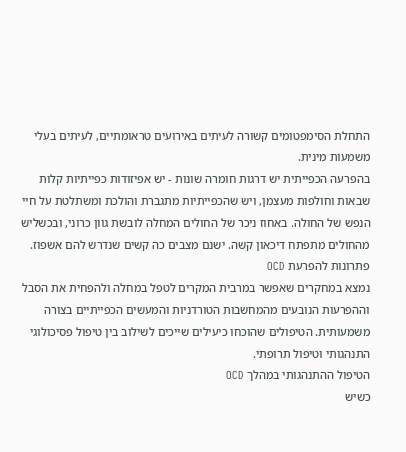התחלת הסימפטומים קשורה לעיתים באירועים טראומתיים, לעיתים בעלי משמעות מינית.
בהפרעה הכפייתית יש דרגות חומרה שונות - יש אפיזודות כפייתיות קלות שבאות וחולפות מעצמן, ויש שהכפייתיות מתגברת והולכת ומשתלטת על חיי הנפש של החולה. באחוז ניכר של החולים המחלה לובשת גוון כרוני, ובכשליש מהחולים מתפתח דיכאון קשה. ישנם מצבים כה קשים שנדרש להם אשפוז.
פתרונות להפרעת OCD
נמצא במחקרים שאפשר במרבית המקרים לטפל במחלה ולהפחית את הסבל וההפרעות הנובעים מהמחשבות הטורדניות והמעשים הכפייתיים בצורה משמעותית. הטיפולים שהוכחו כיעילים שייכים לשילוב בין טיפול פסיכולוגי התנהגותי וטיפול תרופתי.
הטיפול ההתנהגותי במהלך OCD
כשיש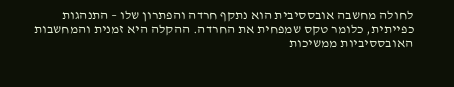לחולה מחשבה אובססיבית הוא נתקף חרדה והפתרון שלו – התנהגות כפייתית, כלומר טקס שמפחית את החרדה. ההקלה היא זמנית והמחשבות האובססיביות ממשיכות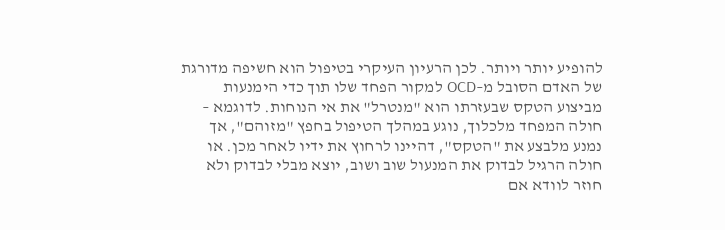להופיע יותר ויותר. לכן הרעיון העיקרי בטיפול הוא חשיפה מדורגת של האדם הסובל מ–OCD למקור הפחד שלו תוך כדי הימנעות מביצוע הטקס שבעזרתו הוא "מנטרל" את אי הנוחות. לדוגמא – חולה המפחד מלכלוך, נוגע במהלך הטיפול בחפץ "מזוהם", אך נמנע מלבצע את "הטקס", דהיינו לרחוץ את ידיו לאחר מכן. או חולה הרגיל לבדוק את המנעול שוב ושוב, יוצא מבלי לבדוק ולא חוזר לוודא אם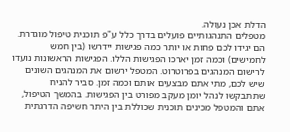הדלת אכן נעולה.
מטפלים התנהגותיים פועלים בדרך כלל ע"פ תוכנית טיפול מוגדרת. הם יגידו לכם פחות או יותר כמה פגישות יידרשו (בין חמש לחמישים) וכמה זמן יארכו הפגישות הללו. הפגישות הראשונות נועדו לרישום המנהגים בפרוטרוט. המטפל ירשום את המנהגים השונים שיש לכם, מתי אתם מבצעים אותם וכמה זמן. סביר להניח שתתבקשו לנהל יומן מעקב מפורט בין הפגישות. בהמשך הטיפול, אתם והמטפל מכינים תוכנית שכוללת בין היתר חשיפה הדרגתית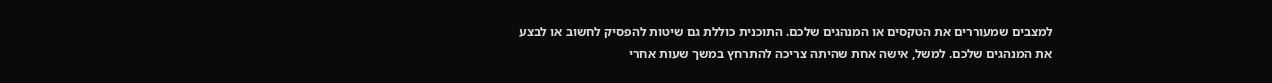למצבים שמעוררים את הטקסים או המנהגים שלכם. התוכנית כוללת גם שיטות להפסיק לחשוב או לבצע את המנהגים שלכם. למשל, אישה אחת שהיתה צריכה להתרחץ במשך שעות אחרי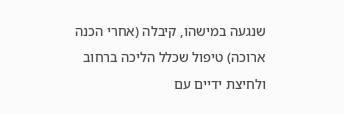שנגעה במישהו, קיבלה (אחרי הכנה ארוכה) טיפול שכלל הליכה ברחוב ולחיצת ידיים עם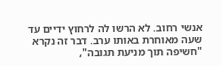אנשי רחוב. לא הרשו לה לרחוץ ידיים עד שעה מאוחרת באותו ערב. דבר זה נקרא "חשיפה תוך מניעת תגובה",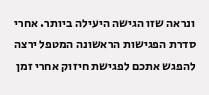ונראה שזו הגישה היעילה ביותר. אחרי סדרת הפגישות הראשונה המטפל ירצה להפגש אתכם לפגישת חיזוק אחרי זמן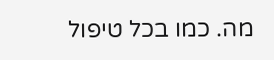מה. כמו בכל טיפול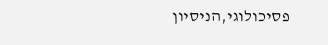פסיכולוגי,הניסיון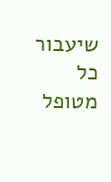שיעבור כל מטופל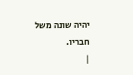יהיה שונה משל חבריו.
|